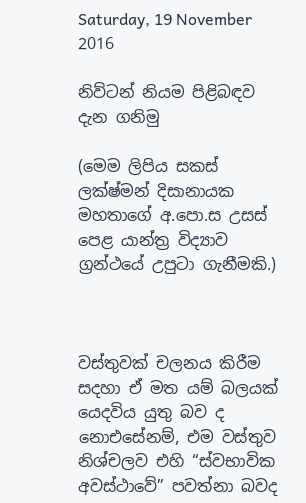Saturday, 19 November 2016

නිව්ටන් නියම පිළිබඳව දැන ගනිමු

(මෙම ලිපිය සකස් ලක්ෂ්මන් දිසානායක මහතාගේ අ.පො.ස උසස් පෙළ යාන්ත්‍ර විද්‍යාව ග්‍රන්ථයේ උපුටා ගැනීමකි.)



වස්තුවක් චලනය කිරීම සදහා ඒ මත යම් බලයක් යෙදවිය යුතු බව ද නොඑසේනම්, එම වස්තුව නිශ්චලව එහි “ස්වභාවික අවස්ථාවේ” පවත්නා බවද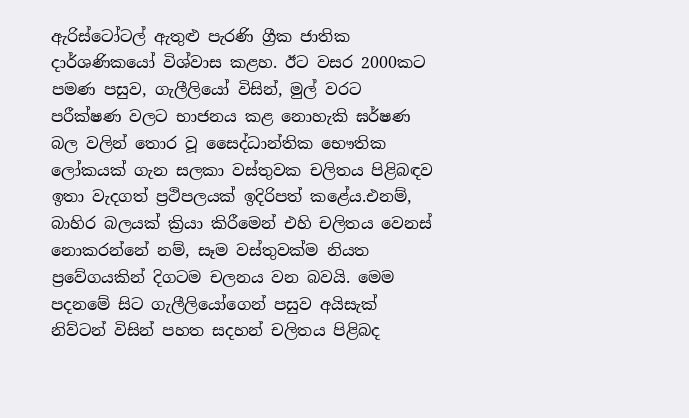ඇරිස්ටෝටල් ඇතුළු පැරණි ග්‍රීක ජාතික දාර්ශණිකයෝ විශ්වාස කළහ. ඊට වසර 2000කට පමණ පසුව, ගැලීලියෝ විසින්, මුල් වරට පරීක්ෂණ වලට භාජනය කළ නොහැකි ඝර්ෂණ බල වලින් තොර වූ සෛද්ධාන්තික භෞතික ලෝකයක් ගැන සලකා වස්තුවක චලිතය පිළිබඳව ඉතා වැදගත් ප්‍රථිපලයක් ඉදිරිපත් කළේය.එනම්, බාහිර බලයක් ක්‍රියා කිරීමෙන් එහි චලිතය වෙනස් නොකරන්නේ නම්, සෑම වස්තුවක්ම නියත ප්‍රවේගයකින් දිගටම චලනය වන බවයි. මෙම පදනමේ සිට ගැලීලියෝගෙන් පසුව අයිසැක් නිව්ටන් විසින් පහත සදහන් චලිතය පිළිබද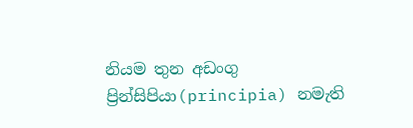නියම තුන අඩංගු ප්‍රින්සිපියා(principia) නමැති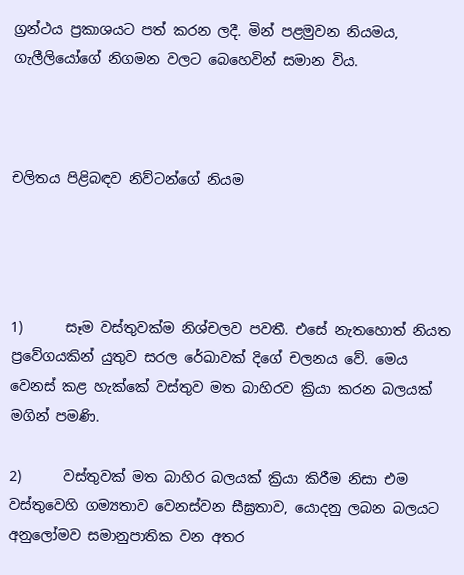ග්‍රන්ථය ප්‍රකාශයට පත් කරන ලදී. මින් පළමුවන නියමය, ගැලීලියෝගේ නිගමන වලට බෙහෙවින් සමාන විය.



චලිතය පිළිබඳව නිව්ටන්ගේ නියම




1)      සෑම වස්තුවක්ම නිශ්චලව පවතී. එසේ නැතහොත් නියත ප්‍රවේගයකින් යුතුව සරල රේඛාවක් දිගේ චලනය වේ. මෙය වෙනස් කළ හැක්කේ වස්තුව මත බාහිරව ක්‍රියා කරන බලයක් මගින් පමණි.

2)      වස්තුවක් මත බාහිර බලයක් ක්‍රියා කිරීම නිසා එම වස්තුවෙහි ගම්‍යතාව වෙනස්වන සීඝ්‍රතාව, යොදනු ලබන බලයට අනුලෝමව සමානුපාතික වන අතර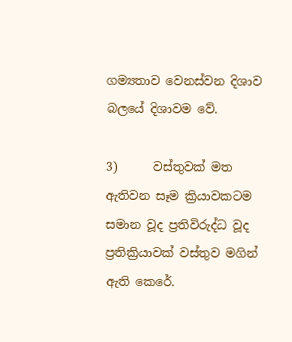ගම්‍යතාව වෙනස්වන දිශාව බලයේ දිශාවම වේ.

3)      වස්තුවක් මත ඇතිවන සෑම ක්‍රියාවකටම සමාන වූද ප්‍රතිවිරුද්ධ වූද ප්‍රතික්‍රියාවක් වස්තුව මගින් ඇති කෙරේ.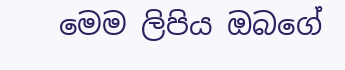මෙම ලිපිය ඔබගේ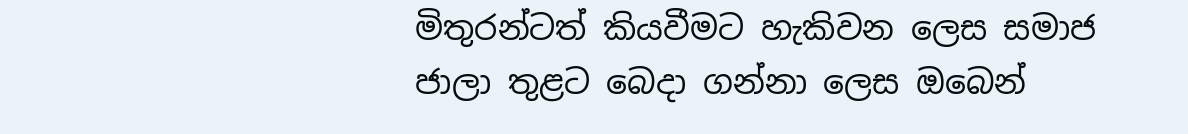මිතුරන්ටත් කියවීමට හැකිවන ලෙස සමාජ ජාලා තුළට බෙදා ගන්නා ලෙස ඔබෙන්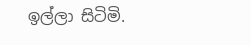ඉල්ලා සිටිමි.